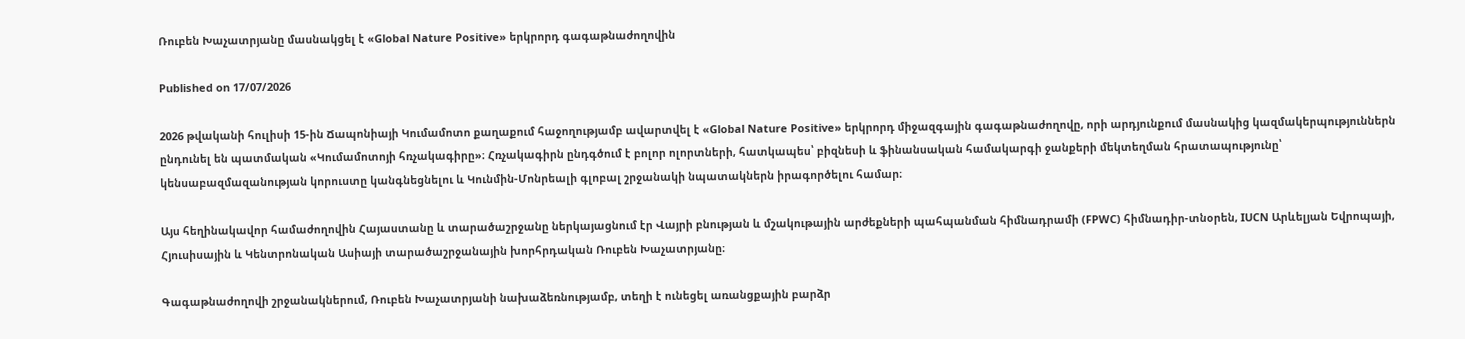Ռուբեն Խաչատրյանը մասնակցել է «Global Nature Positive» երկրորդ գագաթնաժողովին

Published on 17/07/2026

2026 թվականի հուլիսի 15-ին Ճապոնիայի Կումամոտո քաղաքում հաջողությամբ ավարտվել է «Global Nature Positive» երկրորդ միջազգային գագաթնաժողովը, որի արդյունքում մասնակից կազմակերպություններն ընդունել են պատմական «Կումամոտոյի հռչակագիրը»։ Հռչակագիրն ընդգծում է բոլոր ոլորտների, հատկապես՝ բիզնեսի և ֆինանսական համակարգի ջանքերի մեկտեղման հրատապությունը՝ կենսաբազմազանության կորուստը կանգնեցնելու և Կունմին-Մոնրեալի գլոբալ շրջանակի նպատակներն իրագործելու համար։

Այս հեղինակավոր համաժողովին Հայաստանը և տարածաշրջանը ներկայացնում էր Վայրի բնության և մշակութային արժեքների պահպանման հիմնադրամի (FPWC) հիմնադիր-տնօրեն, IUCN Արևելյան Եվրոպայի, Հյուսիսային և Կենտրոնական Ասիայի տարածաշրջանային խորհրդական Ռուբեն Խաչատրյանը։

Գագաթնաժողովի շրջանակներում, Ռուբեն Խաչատրյանի նախաձեռնությամբ, տեղի է ունեցել առանցքային բարձր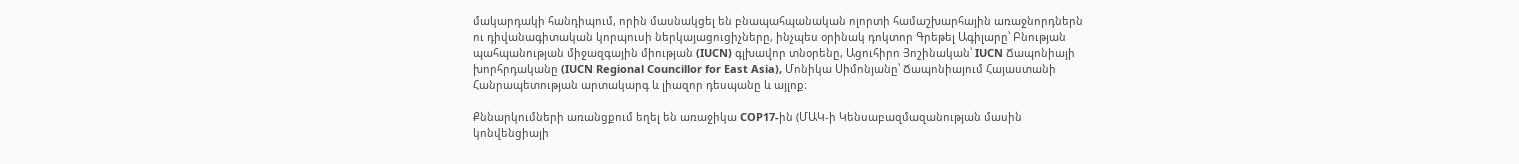մակարդակի հանդիպում, որին մասնակցել են բնապահպանական ոլորտի համաշխարհային առաջնորդներն ու դիվանագիտական կորպուսի ներկայացուցիչները, ինչպես օրինակ դոկտոր Գրեթել Ագիլարը՝ Բնության պահպանության միջազգային միության (IUCN) գլխավոր տնօրենը, Ացուհիրո Յոշինական՝ IUCN Ճապոնիայի խորհրդականը (IUCN Regional Councillor for East Asia), Մոնիկա Սիմոնյանը՝ Ճապոնիայում Հայաստանի Հանրապետության արտակարգ և լիազոր դեսպանը և այլոք։

Քննարկումների առանցքում եղել են առաջիկա COP17-ին (ՄԱԿ-ի Կենսաբազմազանության մասին կոնվենցիայի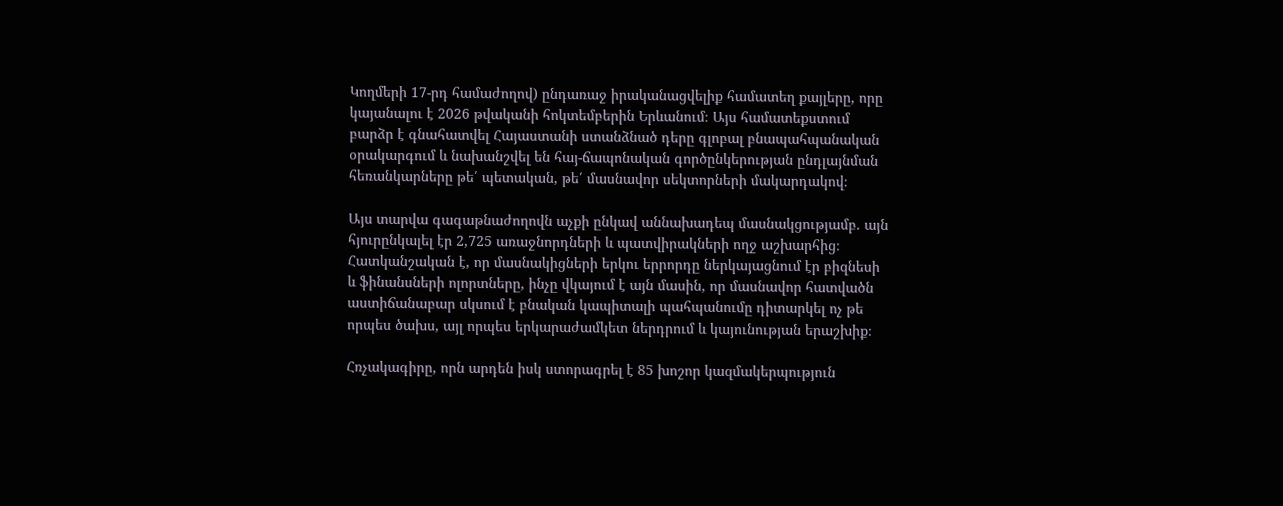Կողմերի 17-րդ համաժողով) ընդառաջ իրականացվելիք համատեղ քայլերը, որը կայանալու է 2026 թվականի հոկտեմբերին Երևանում։ Այս համատեքստում բարձր է գնահատվել Հայաստանի ստանձնած դերը գլոբալ բնապահպանական օրակարգում և նախանշվել են հայ-ճապոնական գործընկերության ընդլայնման հեռանկարները թե՛ պետական, թե՛ մասնավոր սեկտորների մակարդակով։

Այս տարվա գագաթնաժողովն աչքի ընկավ աննախադեպ մասնակցությամբ. այն հյուրընկալել էր 2,725 առաջնորդների և պատվիրակների ողջ աշխարհից։ Հատկանշական է, որ մասնակիցների երկու երրորդը ներկայացնում էր բիզնեսի և ֆինանսների ոլորտները, ինչը վկայում է այն մասին, որ մասնավոր հատվածն աստիճանաբար սկսում է բնական կապիտալի պահպանումը դիտարկել ոչ թե որպես ծախս, այլ որպես երկարաժամկետ ներդրում և կայունության երաշխիք։

Հռչակագիրը, որն արդեն իսկ ստորագրել է 85 խոշոր կազմակերպություն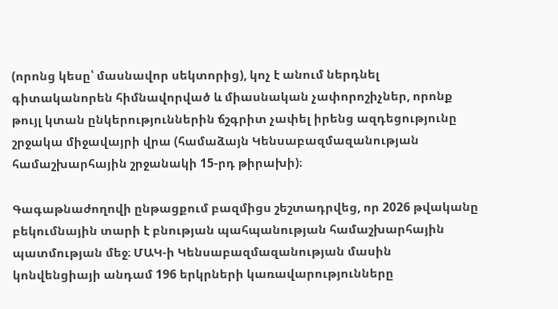(որոնց կեսը՝ մասնավոր սեկտորից), կոչ է անում ներդնել գիտականորեն հիմնավորված և միասնական չափորոշիչներ, որոնք թույլ կտան ընկերություններին ճշգրիտ չափել իրենց ազդեցությունը շրջակա միջավայրի վրա (համաձայն Կենսաբազմազանության համաշխարհային շրջանակի 15-րդ թիրախի)։

Գագաթնաժողովի ընթացքում բազմիցս շեշտադրվեց, որ 2026 թվականը բեկումնային տարի է բնության պահպանության համաշխարհային պատմության մեջ։ ՄԱԿ-ի Կենսաբազմազանության մասին կոնվենցիայի անդամ 196 երկրների կառավարությունները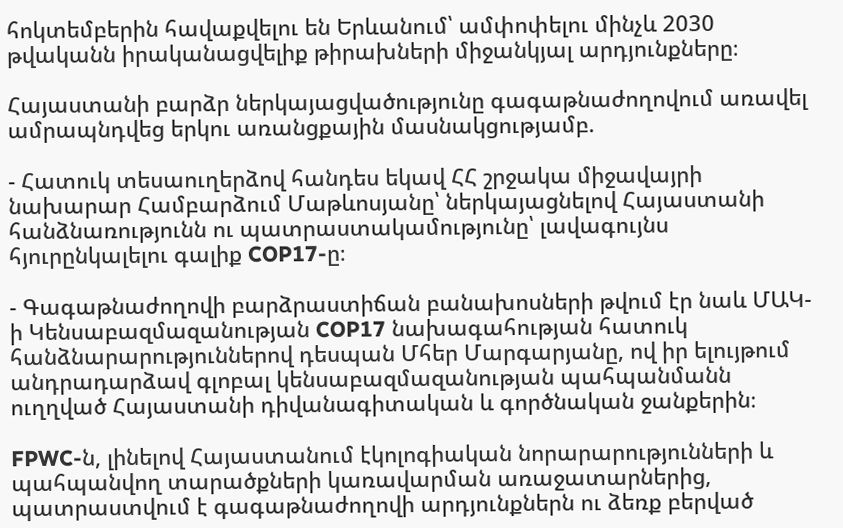հոկտեմբերին հավաքվելու են Երևանում՝ ամփոփելու մինչև 2030 թվականն իրականացվելիք թիրախների միջանկյալ արդյունքները։

Հայաստանի բարձր ներկայացվածությունը գագաթնաժողովում առավել ամրապնդվեց երկու առանցքային մասնակցությամբ.

- Հատուկ տեսաուղերձով հանդես եկավ ՀՀ շրջակա միջավայրի նախարար Համբարձում Մաթևոսյանը՝ ներկայացնելով Հայաստանի հանձնառությունն ու պատրաստակամությունը՝ լավագույնս հյուրընկալելու գալիք COP17-ը։

- Գագաթնաժողովի բարձրաստիճան բանախոսների թվում էր նաև ՄԱԿ-ի Կենսաբազմազանության COP17 նախագահության հատուկ հանձնարարություններով դեսպան Մհեր Մարգարյանը, ով իր ելույթում անդրադարձավ գլոբալ կենսաբազմազանության պահպանմանն ուղղված Հայաստանի դիվանագիտական և գործնական ջանքերին։

FPWC-ն, լինելով Հայաստանում էկոլոգիական նորարարությունների և պահպանվող տարածքների կառավարման առաջատարներից, պատրաստվում է գագաթնաժողովի արդյունքներն ու ձեռք բերված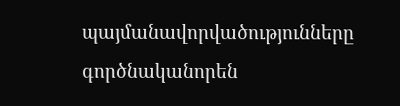պայմանավորվածությունները գործնականորեն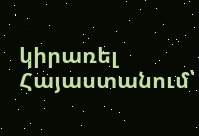կիրառել Հայաստանում՝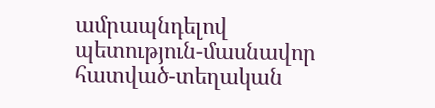ամրապնդելով պետություն-մասնավոր հատված-տեղական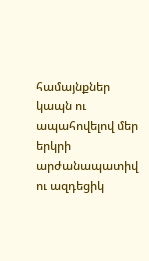համայնքներ կապն ու ապահովելով մեր երկրի արժանապատիվ ու ազդեցիկ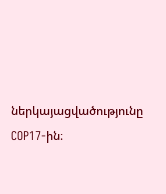ներկայացվածությունը COP17-ին։